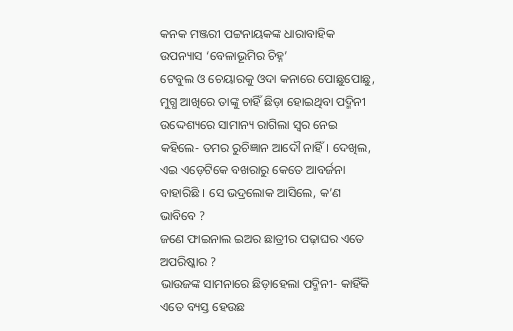କନକ ମଞ୍ଜରୀ ପଟ୍ଟନାୟକଙ୍କ ଧାରାବାହିକ ଉପନ୍ୟାସ ‘ବେଳାଭୂମିର ଚିହ୍ନ’
ଟେବୁଲ ଓ ଚେୟାରକୁ ଓଦା କନାରେ ପୋଛୁପୋଛୁ, ମୁଗ୍ଧ ଆଖିରେ ତାଙ୍କୁ ଚାହିଁ ଛିଡ଼ା ହୋଇଥିବା ପଦ୍ମିନୀ ଉଦ୍ଦେଶ୍ୟରେ ସାମାନ୍ୟ ରାଗିଲା ସ୍ୱର ନେଇ କହିଲେ- ତମର ରୁଚିଜ୍ଞାନ ଆଦୌ ନାହିଁ । ଦେଖିଲ, ଏଇ ଏଡ଼େଟିକେ ବଖରାରୁ କେତେ ଆବର୍ଜନା ବାହାରିଛି । ସେ ଭଦ୍ରଲୋକ ଆସିଲେ, କ’ଣ ଭାବିବେ ?
ଜଣେ ଫାଇନାଲ ଇଅର ଛାତ୍ରୀର ପଢ଼ାଘର ଏତେ ଅପରିଷ୍କାର ?
ଭାଉଜଙ୍କ ସାମନାରେ ଛିଡ଼ାହେଲା ପଦ୍ମିନୀ- କାହିଁକି ଏତେ ବ୍ୟସ୍ତ ହେଉଛ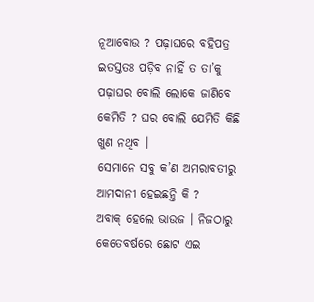ନୂଆବୋଉ ? ପଢ଼ାଘରେ ବହିପତ୍ର ଇତସ୍ତତଃ ପଡ଼ିବ ନାହିଁ ତ ତା’କୁ ପଢ଼ାଘର ବୋଲି ଲୋକେ ଜାଣିବେ କେମିତି ? ଘର ବୋଲି ଯେମିତି କିଛି ଖୁଣ ନଥିବ ।
ସେମାନେ ସବୁ କ’ଣ ଅମରାବତୀରୁ ଆମଦାନୀ ହେଇଛନ୍ତି କି ?
ଅବାକ୍ ହେଲେ ଭାଉଜ । ନିଜଠାରୁ କେତେବର୍ଷରେ ଛୋଟ ଏଇ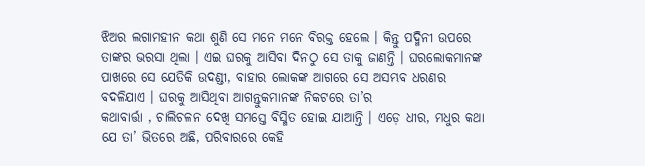ଝିଅର ଲଗାମହୀନ କଥା ଶୁଣି ସେ ମନେ ମନେ ବିରକ୍ତ ହେଲେ । କିନ୍ତୁ ପଦ୍ମିନୀ ଉପରେ ତାଙ୍କର ଭରସା ଥିଲା । ଏଇ ଘରକୁ ଆସିବା ଦିନଠୁ ସେ ତାକୁ ଜାଣନ୍ତି । ଘରଲୋକମାନଙ୍କ ପାଖରେ ସେ ଯେତିକି ଉଦଣ୍ଡୀ, ବାହାର ଲୋକଙ୍କ ଆଗରେ ସେ ଅସମ୍ଭବ ଧରଣର ବଦଳିଯାଏ । ଘରକୁ ଆସିଥିବା ଆଗନ୍ତୁକମାନଙ୍କ ନିକଟରେ ତା’ର
କଥାବାର୍ତ୍ତା , ଚାଲିଚଳନ ଦେଖି ସମସ୍ତେ ବିସ୍ମିତ ହୋଇ ଯାଆନ୍ତି । ଏଡ଼େ ଧୀର, ମଧୁର କଥା ଯେ ତା’ ଭିତରେ ଅଛି, ପରିବାରରେ କେହି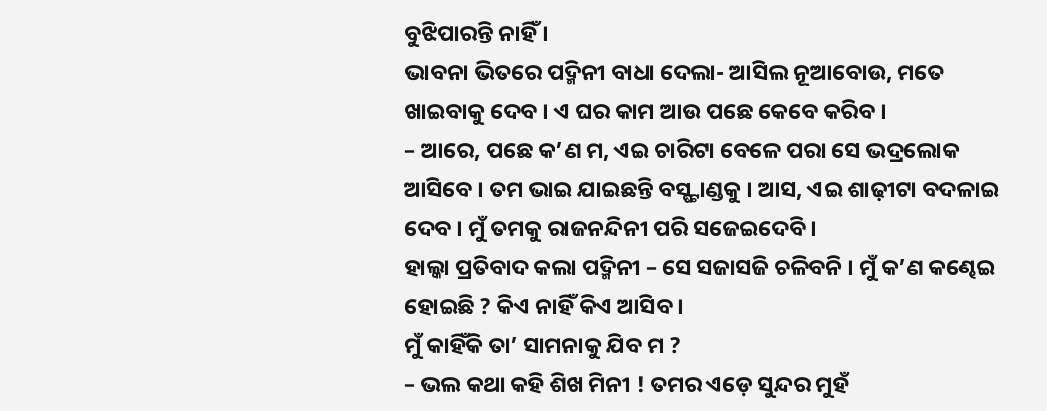ବୁଝିପାରନ୍ତି ନାହିଁ ।
ଭାବନା ଭିତରେ ପଦ୍ମିନୀ ବାଧା ଦେଲା- ଆସିଲ ନୂଆବୋଉ, ମତେ ଖାଇବାକୁ ଦେବ । ଏ ଘର କାମ ଆଉ ପଛେ କେବେ କରିବ ।
– ଆରେ, ପଛେ କ’ଣ ମ, ଏଇ ଚାରିଟା ବେଳେ ପରା ସେ ଭଦ୍ରଲୋକ ଆସିବେ । ତମ ଭାଇ ଯାଇଛନ୍ତି ବସ୍ଷ୍ଟାଣ୍ଡକୁ । ଆସ, ଏଇ ଶାଢ଼ୀଟା ବଦଳାଇ ଦେବ । ମୁଁ ତମକୁ ରାଜନନ୍ଦିନୀ ପରି ସଜେଇଦେବି ।
ହାଲ୍କା ପ୍ରତିବାଦ କଲା ପଦ୍ମିନୀ – ସେ ସଜାସଜି ଚଳିବନି । ମୁଁ କ’ଣ କଣ୍ଢେଇ ହୋଇଛି ? କିଏ ନାହିଁ କିଏ ଆସିବ ।
ମୁଁ କାହିଁକି ତା’ ସାମନାକୁ ଯିବ ମ ?
– ଭଲ କଥା କହି ଶିଖ ମିନୀ ! ତମର ଏଡ଼େ ସୁନ୍ଦର ମୁହଁ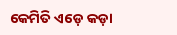କେମିତି ଏଡ଼େ କଡ଼ା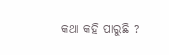କଥା କହି ପାରୁଛି ?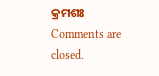କ୍ରମଶଃ
Comments are closed.